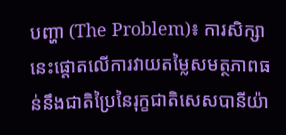បញ្ហា (The Problem)៖ ការសិក្សានេះផ្តោតលើការវាយតម្លៃសមត្ថភាពធន់នឹងជាតិប្រៃនៃរុក្ខជាតិសេសបានីយ៉ា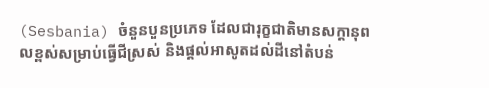(Sesbania) ចំនួនបួនប្រភេទ ដែលជារុក្ខជាតិមានសក្តានុពលខ្ពស់សម្រាប់ធ្វើជីស្រស់ និងផ្តល់អាសូតដល់ដីនៅតំបន់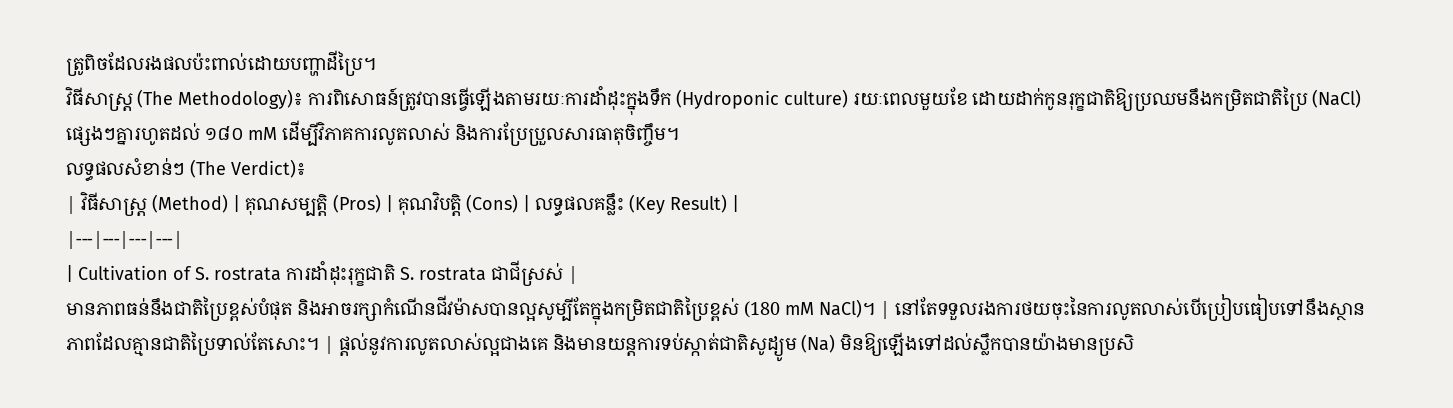ត្រូពិចដែលរងផលប៉ះពាល់ដោយបញ្ហាដីប្រៃ។
វិធីសាស្ត្រ (The Methodology)៖ ការពិសោធន៍ត្រូវបានធ្វើឡើងតាមរយៈការដាំដុះក្នុងទឹក (Hydroponic culture) រយៈពេលមួយខែ ដោយដាក់កូនរុក្ខជាតិឱ្យប្រឈមនឹងកម្រិតជាតិប្រៃ (NaCl) ផ្សេងៗគ្នារហូតដល់ ១៨០ mM ដើម្បីវិភាគការលូតលាស់ និងការប្រែប្រួលសារធាតុចិញ្ចឹម។
លទ្ធផលសំខាន់ៗ (The Verdict)៖
| វិធីសាស្ត្រ (Method) | គុណសម្បត្តិ (Pros) | គុណវិបត្តិ (Cons) | លទ្ធផលគន្លឹះ (Key Result) |
|---|---|---|---|
| Cultivation of S. rostrata ការដាំដុះរុក្ខជាតិ S. rostrata ជាជីស្រស់ |
មានភាពធន់នឹងជាតិប្រៃខ្ពស់បំផុត និងអាចរក្សាកំណើនជីវម៉ាសបានល្អសូម្បីតែក្នុងកម្រិតជាតិប្រៃខ្ពស់ (180 mM NaCl)។ | នៅតែទទួលរងការថយចុះនៃការលូតលាស់បើប្រៀបធៀបទៅនឹងស្ថានភាពដែលគ្មានជាតិប្រៃទាល់តែសោះ។ | ផ្តល់នូវការលូតលាស់ល្អជាងគេ និងមានយន្តការទប់ស្កាត់ជាតិសូដ្យូម (Na) មិនឱ្យឡើងទៅដល់ស្លឹកបានយ៉ាងមានប្រសិ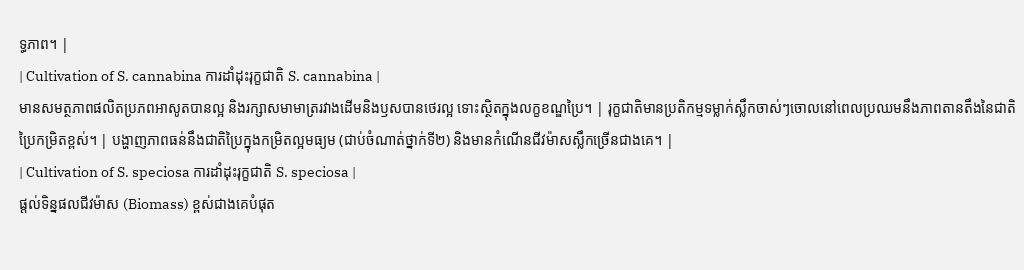ទ្ធភាព។ |
| Cultivation of S. cannabina ការដាំដុះរុក្ខជាតិ S. cannabina |
មានសមត្ថភាពផលិតប្រភពអាសូតបានល្អ និងរក្សាសមាមាត្ររវាងដើមនិងឫសបានថេរល្អ ទោះស្ថិតក្នុងលក្ខខណ្ឌប្រៃ។ | រុក្ខជាតិមានប្រតិកម្មទម្លាក់ស្លឹកចាស់ៗចោលនៅពេលប្រឈមនឹងភាពតានតឹងនៃជាតិប្រៃកម្រិតខ្ពស់។ | បង្ហាញភាពធន់នឹងជាតិប្រៃក្នុងកម្រិតល្អមធ្យម (ជាប់ចំណាត់ថ្នាក់ទី២) និងមានកំណើនជីវម៉ាសស្លឹកច្រើនជាងគេ។ |
| Cultivation of S. speciosa ការដាំដុះរុក្ខជាតិ S. speciosa |
ផ្តល់ទិន្នផលជីវម៉ាស (Biomass) ខ្ពស់ជាងគេបំផុត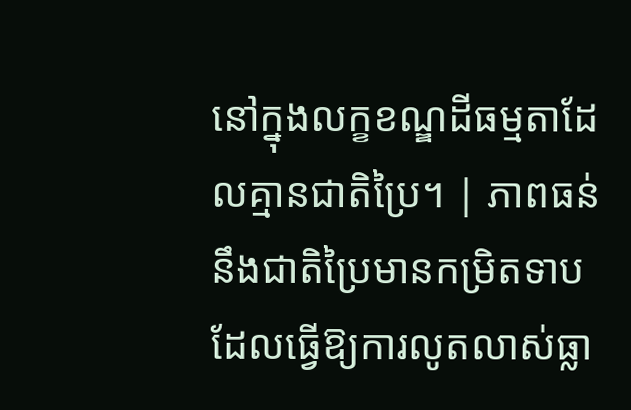នៅក្នុងលក្ខខណ្ឌដីធម្មតាដែលគ្មានជាតិប្រៃ។ | ភាពធន់នឹងជាតិប្រៃមានកម្រិតទាប ដែលធ្វើឱ្យការលូតលាស់ធ្លា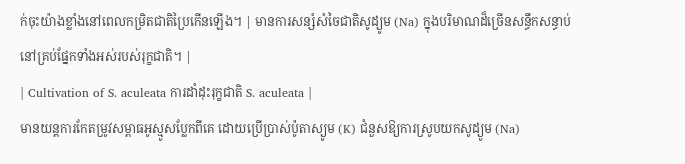ក់ចុះយ៉ាងខ្លាំងនៅពេលកម្រិតជាតិប្រៃកើនឡើង។ | មានការសន្សំសំចៃជាតិសូដ្យូម (Na) ក្នុងបរិមាណដ៏ច្រើនសន្ធឹកសន្ធាប់នៅគ្រប់ផ្នែកទាំងអស់របស់រុក្ខជាតិ។ |
| Cultivation of S. aculeata ការដាំដុះរុក្ខជាតិ S. aculeata |
មានយន្តការកែតម្រូវសម្ពាធអូស្មូសប្លែកពីគេ ដោយប្រើប្រាស់ប៉ូតាស្យូម (K) ជំនួសឱ្យការស្រូបយកសូដ្យូម (Na)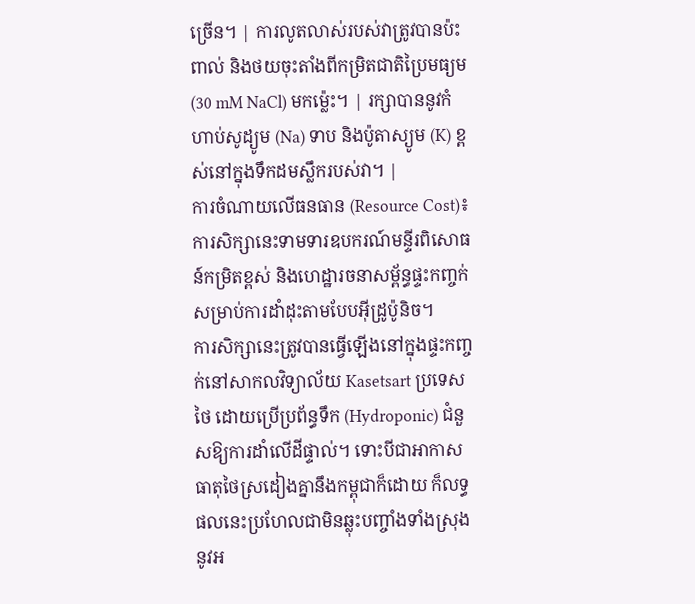ច្រើន។ | ការលូតលាស់របស់វាត្រូវបានប៉ះពាល់ និងថយចុះតាំងពីកម្រិតជាតិប្រៃមធ្យម (30 mM NaCl) មកម៉្លេះ។ | រក្សាបាននូវកំហាប់សូដ្យូម (Na) ទាប និងប៉ូតាស្យូម (K) ខ្ពស់នៅក្នុងទឹកដមស្លឹករបស់វា។ |
ការចំណាយលើធនធាន (Resource Cost)៖ ការសិក្សានេះទាមទារឧបករណ៍មន្ទីរពិសោធន៍កម្រិតខ្ពស់ និងហេដ្ឋារចនាសម្ព័ន្ធផ្ទះកញ្ចក់សម្រាប់ការដាំដុះតាមបែបអ៊ីដ្រូប៉ូនិច។
ការសិក្សានេះត្រូវបានធ្វើឡើងនៅក្នុងផ្ទះកញ្ចក់នៅសាកលវិទ្យាល័យ Kasetsart ប្រទេសថៃ ដោយប្រើប្រព័ន្ធទឹក (Hydroponic) ជំនួសឱ្យការដាំលើដីផ្ទាល់។ ទោះបីជាអាកាសធាតុថៃស្រដៀងគ្នានឹងកម្ពុជាក៏ដោយ ក៏លទ្ធផលនេះប្រហែលជាមិនឆ្លុះបញ្ចាំងទាំងស្រុងនូវអ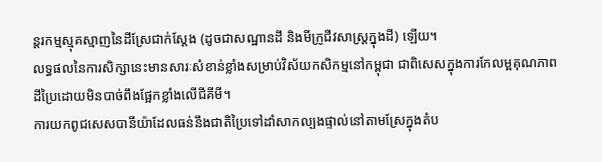ន្តរកម្មស្មុគស្មាញនៃដីស្រែជាក់ស្តែង (ដូចជាសណ្ឋានដី និងមីក្រូជីវសាស្រ្តក្នុងដី) ឡើយ។
លទ្ធផលនៃការសិក្សានេះមានសារៈសំខាន់ខ្លាំងសម្រាប់វិស័យកសិកម្មនៅកម្ពុជា ជាពិសេសក្នុងការកែលម្អគុណភាពដីប្រៃដោយមិនបាច់ពឹងផ្អែកខ្លាំងលើជីគីមី។
ការយកពូជសេសបានីយ៉ាដែលធន់នឹងជាតិប្រៃទៅដាំសាកល្បងផ្ទាល់នៅតាមស្រែក្នុងតំប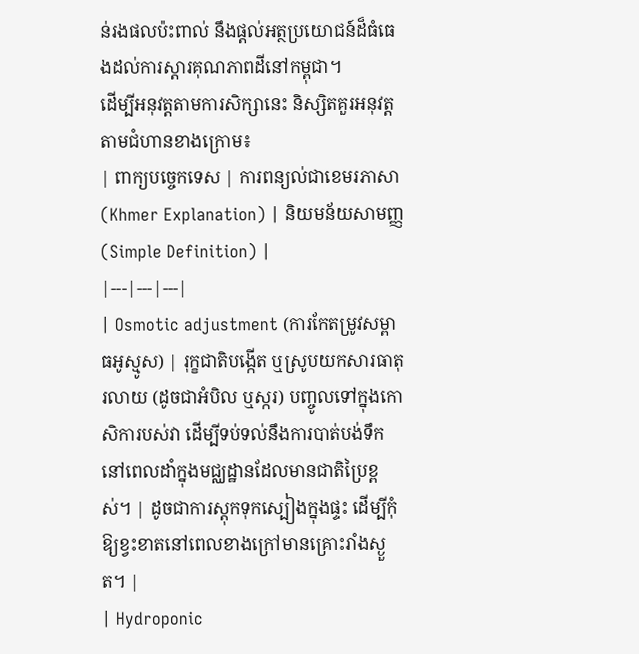ន់រងផលប៉ះពាល់ នឹងផ្តល់អត្ថប្រយោជន៍ដ៏ធំធេងដល់ការស្តារគុណភាពដីនៅកម្ពុជា។
ដើម្បីអនុវត្តតាមការសិក្សានេះ និស្សិតគួរអនុវត្តតាមជំហានខាងក្រោម៖
| ពាក្យបច្ចេកទេស | ការពន្យល់ជាខេមរភាសា (Khmer Explanation) | និយមន័យសាមញ្ញ (Simple Definition) |
|---|---|---|
| Osmotic adjustment (ការកែតម្រូវសម្ពាធអូស្មូស) | រុក្ខជាតិបង្កើត ឬស្រូបយកសារធាតុរលាយ (ដូចជាអំបិល ឬស្ករ) បញ្ចូលទៅក្នុងកោសិការបស់វា ដើម្បីទប់ទល់នឹងការបាត់បង់ទឹកនៅពេលដាំក្នុងមជ្ឈដ្ឋានដែលមានជាតិប្រៃខ្ពស់។ | ដូចជាការស្តុកទុកស្បៀងក្នុងផ្ទះ ដើម្បីកុំឱ្យខ្វះខាតនៅពេលខាងក្រៅមានគ្រោះរាំងស្ងួត។ |
| Hydroponic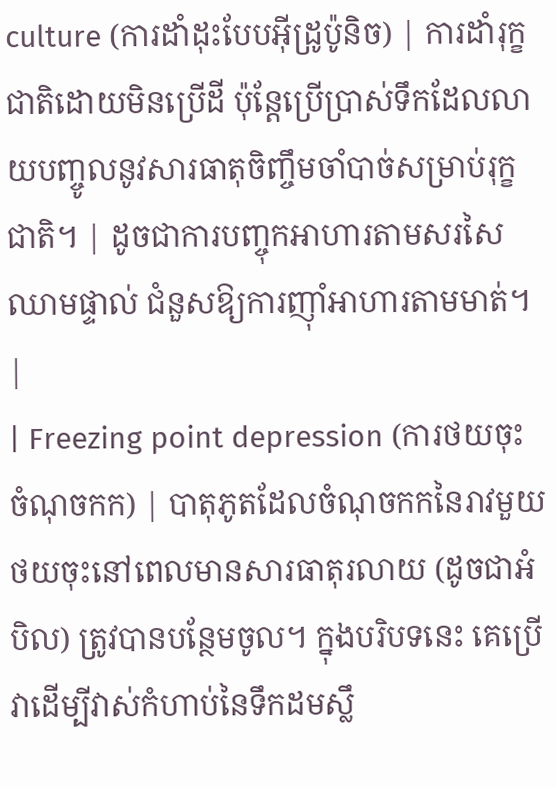culture (ការដាំដុះបែបអ៊ីដ្រូប៉ូនិច) | ការដាំរុក្ខជាតិដោយមិនប្រើដី ប៉ុន្តែប្រើប្រាស់ទឹកដែលលាយបញ្ចូលនូវសារធាតុចិញ្ចឹមចាំបាច់សម្រាប់រុក្ខជាតិ។ | ដូចជាការបញ្ចុកអាហារតាមសរសៃឈាមផ្ទាល់ ជំនួសឱ្យការញ៉ាំអាហារតាមមាត់។ |
| Freezing point depression (ការថយចុះចំណុចកក) | បាតុភូតដែលចំណុចកកនៃរាវមួយថយចុះនៅពេលមានសារធាតុរលាយ (ដូចជាអំបិល) ត្រូវបានបន្ថែមចូល។ ក្នុងបរិបទនេះ គេប្រើវាដើម្បីវាស់កំហាប់នៃទឹកដមស្លឹ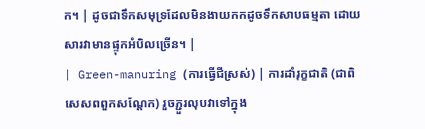ក។ | ដូចជាទឹកសមុទ្រដែលមិនងាយកកដូចទឹកសាបធម្មតា ដោយសារវាមានផ្ទុកអំបិលច្រើន។ |
| Green-manuring (ការធ្វើជីស្រស់) | ការដាំរុក្ខជាតិ (ជាពិសេសពពួកសណ្តែក) រួចភ្ជួរលុបវាទៅក្នុង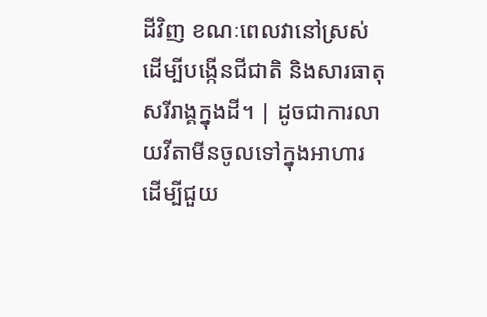ដីវិញ ខណៈពេលវានៅស្រស់ ដើម្បីបង្កើនជីជាតិ និងសារធាតុសរីរាង្គក្នុងដី។ | ដូចជាការលាយវីតាមីនចូលទៅក្នុងអាហារ ដើម្បីជួយ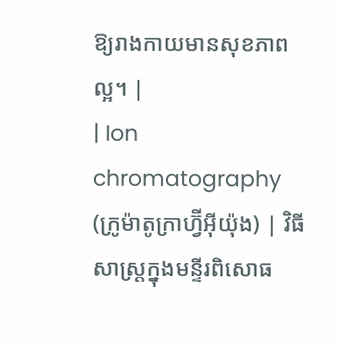ឱ្យរាងកាយមានសុខភាពល្អ។ |
| Ion chromatography (ក្រូម៉ាតូក្រាហ្វ៊ីអ៊ីយ៉ុង) | វិធីសាស្ត្រក្នុងមន្ទីរពិសោធ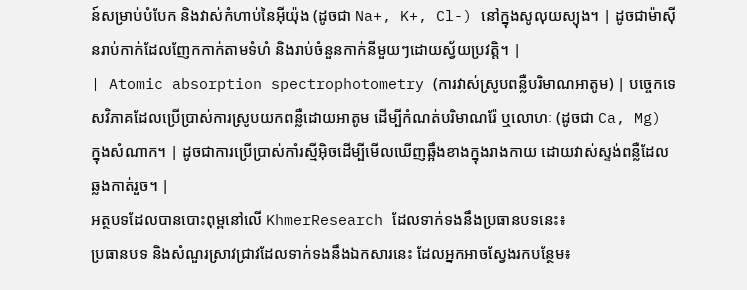ន៍សម្រាប់បំបែក និងវាស់កំហាប់នៃអ៊ីយ៉ុង (ដូចជា Na+, K+, Cl-) នៅក្នុងសូលុយស្យុង។ | ដូចជាម៉ាស៊ីនរាប់កាក់ដែលញែកកាក់តាមទំហំ និងរាប់ចំនួនកាក់នីមួយៗដោយស្វ័យប្រវត្តិ។ |
| Atomic absorption spectrophotometry (ការវាស់ស្រូបពន្លឺបរិមាណអាតូម) | បច្ចេកទេសវិភាគដែលប្រើប្រាស់ការស្រូបយកពន្លឺដោយអាតូម ដើម្បីកំណត់បរិមាណរ៉ែ ឬលោហៈ (ដូចជា Ca, Mg) ក្នុងសំណាក។ | ដូចជាការប្រើប្រាស់កាំរស្មីអ៊ិចដើម្បីមើលឃើញឆ្អឹងខាងក្នុងរាងកាយ ដោយវាស់ស្ទង់ពន្លឺដែលឆ្លងកាត់រួច។ |
អត្ថបទដែលបានបោះពុម្ពនៅលើ KhmerResearch ដែលទាក់ទងនឹងប្រធានបទនេះ៖
ប្រធានបទ និងសំណួរស្រាវជ្រាវដែលទាក់ទងនឹងឯកសារនេះ ដែលអ្នកអាចស្វែងរកបន្ថែម៖